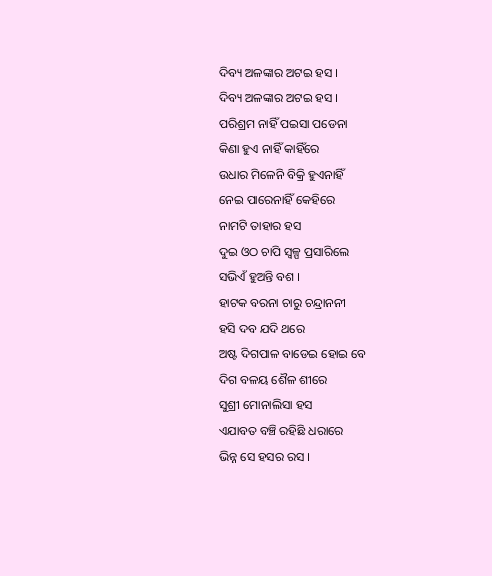ଦିବ୍ୟ ଅଳଙ୍କାର ଅଟଇ ହସ ।
ଦିବ୍ୟ ଅଳଙ୍କାର ଅଟଇ ହସ ।
ପରିଶ୍ରମ ନାହିଁ ପଇସା ପଡେନା
କିଣା ହୁଏ ନାହିଁ କାହିଁରେ
ଉଧାର ମିଳେନି ବିକ୍ରି ହୁଏନାହିଁ
ନେଇ ପାରେନାହିଁ କେହିରେ
ନାମଟି ତାହାର ହସ
ଦୁଇ ଓଠ ଚାପି ସ୍ଵଳ୍ପ ପ୍ରସାରିଲେ
ସଭିଏଁ ହୁଅନ୍ତି ବଶ ।
ହାଟକ ବରନା ଚାରୁ ଚନ୍ଦ୍ରାନନୀ
ହସି ଦବ ଯଦି ଥରେ
ଅଷ୍ଟ ଦିଗପାଳ ବାଡେଇ ହୋଇ ବେ
ଦିଗ ବଳୟ ଶୈଳ ଶୀରେ
ସୁଶ୍ରୀ ମୋନାଲିସା ହସ
ଏଯାବତ ବଞ୍ଚି ରହିଛି ଧରାରେ
ଭିନ୍ନ ସେ ହସର ରସ ।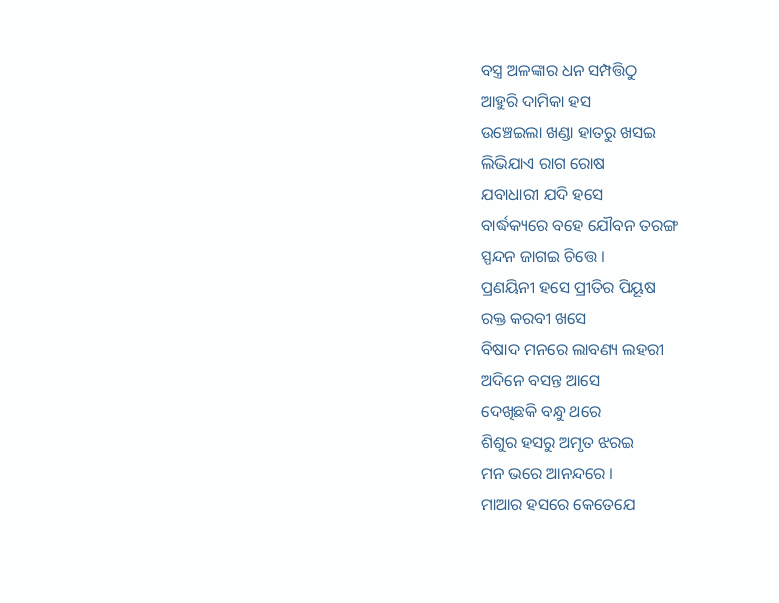ବସ୍ତ୍ର ଅଳଙ୍କାର ଧନ ସମ୍ପତ୍ତିଠୁ
ଆହୁରି ଦାମିକା ହସ
ଉଞ୍ଚେଇଲା ଖଣ୍ଡା ହାତରୁ ଖସଇ
ଲିଭିଯାଏ ରାଗ ରୋଷ
ଯବାଧାରୀ ଯଦି ହସେ
ବାର୍ଦ୍ଧକ୍ୟରେ ବହେ ଯୌବନ ତରଙ୍ଗ
ସ୍ପନ୍ଦନ ଜାଗଇ ଚିତ୍ତେ ।
ପ୍ରଣୟିନୀ ହସେ ପ୍ରୀତିର ପିୟୂଷ
ରକ୍ତ କରବୀ ଖସେ
ବିଷାଦ ମନରେ ଲାବଣ୍ୟ ଲହରୀ
ଅଦିନେ ବସନ୍ତ ଆସେ
ଦେଖିଛକି ବନ୍ଧୁ ଥରେ
ଶିଶୁର ହସରୁ ଅମୃତ ଝରଇ
ମନ ଭରେ ଆନନ୍ଦରେ ।
ମାଆର ହସରେ କେତେଯେ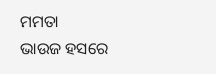ମମତା
ଭାଉଜ ହସରେ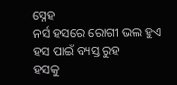ସ୍ନେହ
ନର୍ସ ହସରେ ରୋଗୀ ଭଲ ହୁଏ
ହସ ପାଇଁ ବ୍ୟସ୍ତ ରୁହ
ହସକୁ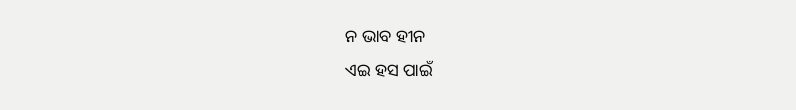ନ ଭାବ ହୀନ
ଏଇ ହସ ପାଇଁ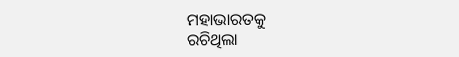ମହାଭାରତକୁ
ରଚିଥିଲା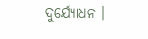ଦୁର୍ଯ୍ୟୋଧନ ।